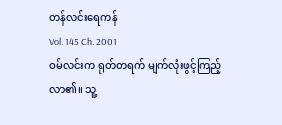တန်လင်းရေကန်
Vol. 145 Ch. 2001
ဝမ်လင်းက ရုတ်တရက် မျက်လုံးဖွင့်ကြည့်လာ၏။ သူ့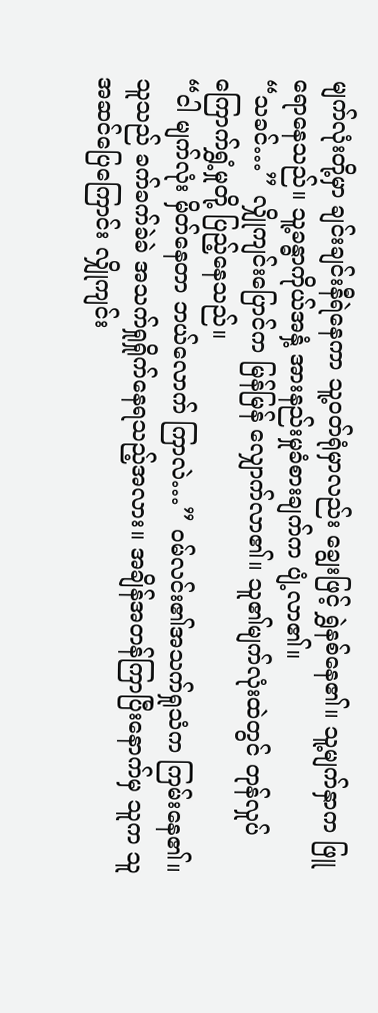မျက်လုံးတို့မှာ ချင်းချင်းနီရဲနေကာ သူ့ဝတ်ရုံမှာလည်း ချွေးဖြင့် ရွှဲနစ်နေ၏။ သူ့မျက်နှာက ဖြူရောနေသည်။ သူ့ခန္ဓာကိုယ်အနှံ့ အားနည်းမှုခံစားချက်က ပျံ့လာ၏။
“သခင်…” လျှိုကျင်းပြောင်က မြန်မြန် လျှောက်လာ၏။ သူ၏မျက်လုံးထဲတွင် တုန်လှုပ်ကြောက်ရွှံ့မှုတို့ ပြည့်နေသည်။
“ငါ မျက်လုံး မှိတ်နေတာ ဘယ်လောက် ကြာလဲ…” ဝမ်လင်း၏အသက်ရှုသံက ကြမ်းနေ၏။ သူသည် ခက်ခက်ခဲခဲ အသက်ရှုရှိုက်နေရသည့်အလား။ အချိန်အတန်ကြာပြီးနောက်မှ သူက သူ အဆင်ပြေကြောင်း လျှိုကျင်း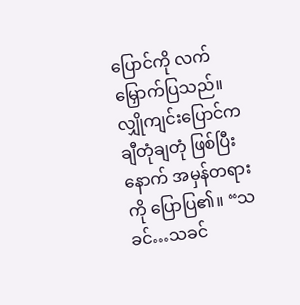ပြောင်ကို လက်မြှောက်ပြသည်။
လျှိုကျင်းပြောင်က ချီတုံချတုံ ဖြစ်ပြီးနောက် အမှန်တရားကို ပြောပြ၏။ “သခင်…သခင်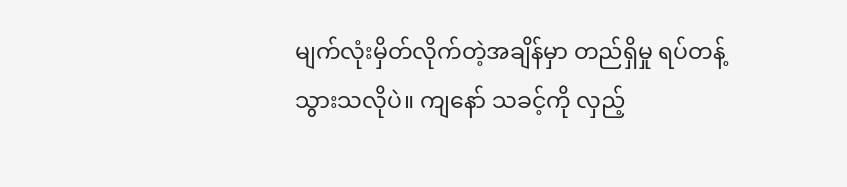မျက်လုံးမှိတ်လိုက်တဲ့အချိန်မှာ တည်ရှိမှု ရပ်တန့်သွားသလိုပဲ။ ကျနော် သခင့်ကို လှည့်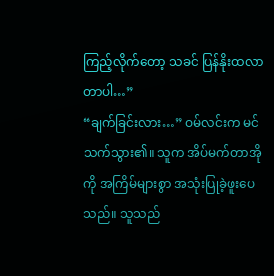ကြည့်လိုက်တော့ သခင် ပြန်နိုးထလာတာပါ…”
“ချက်ခြင်းလား…” ဝမ်လင်းက မင်သက်သွား၏။ သူက အိပ်မက်တာအိုကို အကြိမ်များစွာ အသုံးပြုခဲ့ဖူးပေသည်။ သူသည်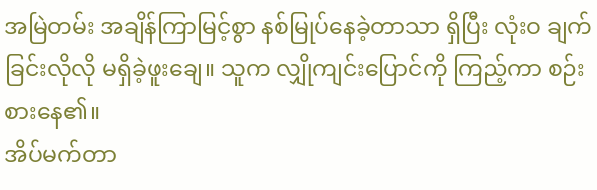အမြဲတမ်း အချိန်ကြာမြင့်စွာ နစ်မြုပ်နေခဲ့တာသာ ရှိပြီး လုံးဝ ချက်ခြင်းလိုလို မရှိခဲ့ဖူးချေ။ သူက လျှိုကျင်းပြောင်ကို ကြည့်ကာ စဉ်းစားနေ၏။
အိပ်မက်တာ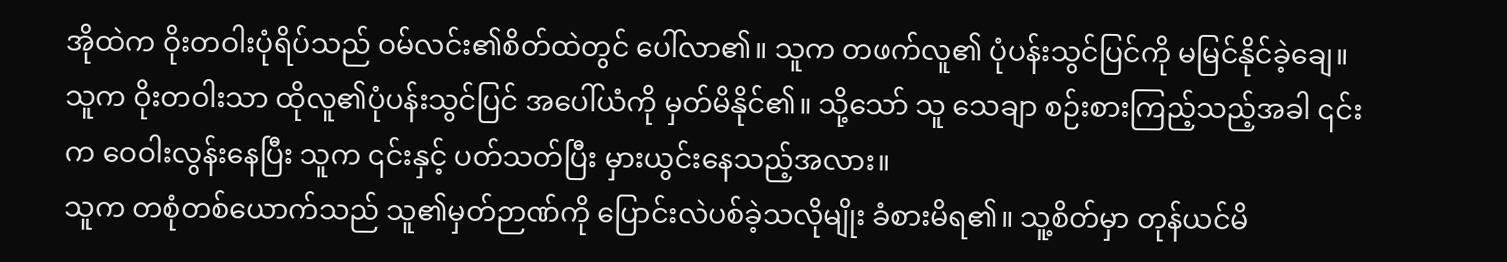အိုထဲက ဝိုးတဝါးပုံရိပ်သည် ဝမ်လင်း၏စိတ်ထဲတွင် ပေါ်လာ၏။ သူက တဖက်လူ၏ ပုံပန်းသွင်ပြင်ကို မမြင်နိုင်ခဲ့ချေ။ သူက ဝိုးတဝါးသာ ထိုလူ၏ပုံပန်းသွင်ပြင် အပေါ်ယံကို မှတ်မိနိုင်၏။ သို့သော် သူ သေချာ စဉ်းစားကြည့်သည့်အခါ ၎င်းက ဝေဝါးလွန်းနေပြီး သူက ၎င်းနှင့် ပတ်သတ်ပြီး မှားယွင်းနေသည့်အလား။
သူက တစုံတစ်ယောက်သည် သူ၏မှတ်ဉာဏ်ကို ပြောင်းလဲပစ်ခဲ့သလိုမျိုး ခံစားမိရ၏။ သူ့စိတ်မှာ တုန်ယင်မိ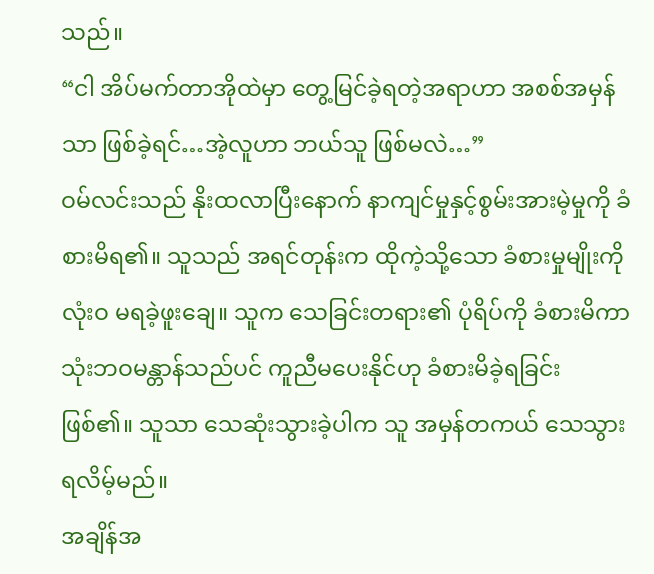သည်။
“ငါ အိပ်မက်တာအိုထဲမှာ တွေ့မြင်ခဲ့ရတဲ့အရာဟာ အစစ်အမှန်သာ ဖြစ်ခဲ့ရင်…အဲ့လူဟာ ဘယ်သူ ဖြစ်မလဲ…”
ဝမ်လင်းသည် နိုးထလာပြီးနောက် နာကျင်မှုနှင့်စွမ်းအားမဲ့မှုကို ခံစားမိရ၏။ သူသည် အရင်တုန်းက ထိုကဲ့သို့သော ခံစားမှုမျိုးကို လုံးဝ မရခဲ့ဖူးချေ။ သူက သေခြင်းတရား၏ ပုံရိပ်ကို ခံစားမိကာ သုံးဘဝမန္တာန်သည်ပင် ကူညီမပေးနိုင်ဟု ခံစားမိခဲ့ရခြင်း ဖြစ်၏။ သူသာ သေဆုံးသွားခဲ့ပါက သူ အမှန်တကယ် သေသွားရလိမ့်မည်။
အချိန်အ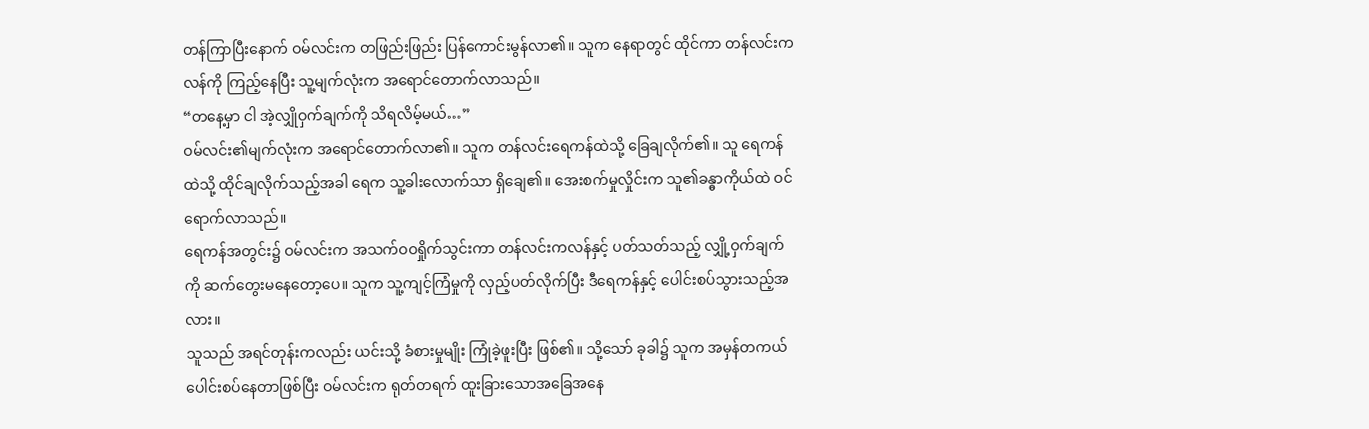တန်ကြာပြီးနောက် ဝမ်လင်းက တဖြည်းဖြည်း ပြန်ကောင်းမွန်လာ၏။ သူက နေရာတွင် ထိုင်ကာ တန်လင်းကလန်ကို ကြည့်နေပြီး သူ့မျက်လုံးက အရောင်တောက်လာသည်။
“တနေ့မှာ ငါ အဲ့လျှိုဝှက်ချက်ကို သိရလိမ့်မယ်…”
ဝမ်လင်း၏မျက်လုံးက အရောင်တောက်လာ၏။ သူက တန်လင်းရေကန်ထဲသို့ ခြေချလိုက်၏။ သူ ရေကန်ထဲသို့ ထိုင်ချလိုက်သည့်အခါ ရေက သူ့ခါးလောက်သာ ရှိချေ၏။ အေးစက်မှုလှိုင်းက သူ၏ခန္ဓာကိုယ်ထဲ ဝင်ရောက်လာသည်။
ရေကန်အတွင်း၌ ဝမ်လင်းက အသက်ဝဝရှိုက်သွင်းကာ တန်လင်းကလန်နှင့် ပတ်သတ်သည့် လျှို့ဝှက်ချက်ကို ဆက်တွေးမနေတော့ပေ။ သူက သူ့ကျင့်ကြံမှုကို လှည့်ပတ်လိုက်ပြီး ဒီရေကန်နှင့် ပေါင်းစပ်သွားသည့်အလား။
သူသည် အရင်တုန်းကလည်း ယင်းသို့ ခံစားမှုမျိုး ကြုံခဲ့ဖူးပြီး ဖြစ်၏။ သို့သော် ခုခါ၌ သူက အမှန်တကယ် ပေါင်းစပ်နေတာဖြစ်ပြီး ဝမ်လင်းက ရုတ်တရက် ထူးခြားသောအခြေအနေ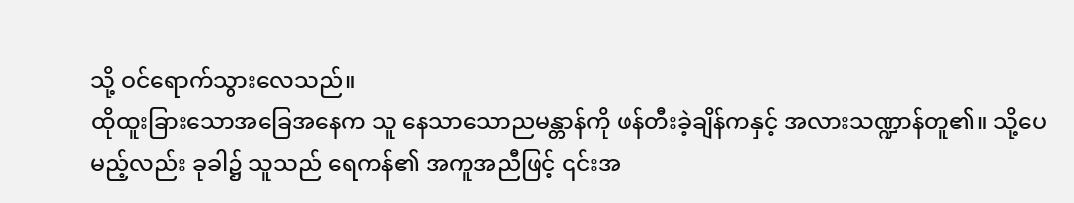သို့ ဝင်ရောက်သွားလေသည်။
ထိုထူးခြားသောအခြေအနေက သူ နေသာသောညမန္တာန်ကို ဖန်တီးခဲ့ချိန်ကနှင့် အလားသဏ္ဍာန်တူ၏။ သို့ပေမည့်လည်း ခုခါ၌ သူသည် ရေကန်၏ အကူအညီဖြင့် ၎င်းအ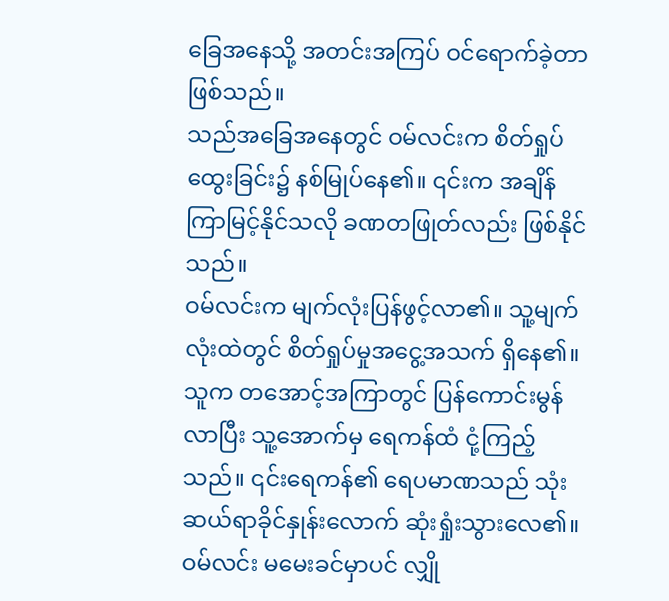ခြေအနေသို့ အတင်းအကြပ် ဝင်ရောက်ခဲ့တာ ဖြစ်သည်။
သည်အခြေအနေတွင် ဝမ်လင်းက စိတ်ရှုပ်ထွေးခြင်း၌ နစ်မြုပ်နေ၏။ ၎င်းက အချိန် ကြာမြင့်နိုင်သလို ခဏတဖြုတ်လည်း ဖြစ်နိုင်သည်။
ဝမ်လင်းက မျက်လုံးပြန်ဖွင့်လာ၏။ သူ့မျက်လုံးထဲတွင် စိတ်ရှုပ်မှုအငွေ့အသက် ရှိနေ၏။ သူက တအောင့်အကြာတွင် ပြန်ကောင်းမွန်လာပြီး သူ့အောက်မှ ရေကန်ထံ ငုံ့ကြည့်သည်။ ၎င်းရေကန်၏ ရေပမာဏသည် သုံးဆယ်ရာခိုင်နှုန်းလောက် ဆုံးရှုံးသွားလေ၏။
ဝမ်လင်း မမေးခင်မှာပင် လျှို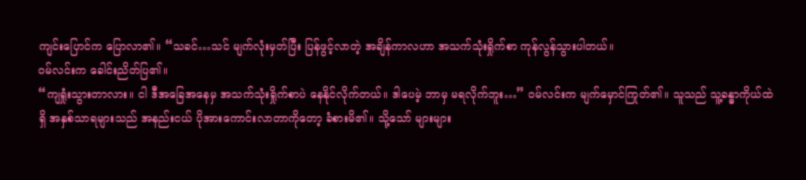ကျင်းပြောင်က ပြောလာ၏။ “သခင်…သင် မျက်လုံးမှတ်ပြီး ပြန်ဖွင့်လာတဲ့ အချိန်ကာလဟာ အသက်သုံးရှိုက်စာ ကုန်လွန်သွားပါတယ်။
ဝမ်လင်းက ခေါင်းညိတ်ပြ၏။
“ကျရှုံးသွားတာလား။ ငါ ဒီအခြေအနေမှ အသက်သုံးရှိုက်စာပဲ နေနိုင်လိုက်တယ်။ ဒါပေမဲ့ ဘာမှ မရလိုက်ဘူး…” ဝမ်လင်းက မျက်မှောင်ကြုတ်၏။ သူသည် သူ့ခန္ဓာကိုယ်ထဲရှိ အနှစ်သာရများသည် အနည်းငယ် ပိုအားကောင်းလာတာကိုတော့ ခံစားမိ၏။ သို့သော် များများ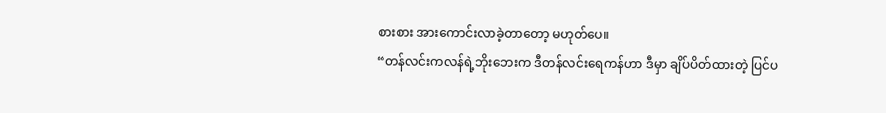စားစား အားကောင်းလာခဲ့တာတော့ မဟုတ်ပေ။
“တန်လင်းကလန်ရဲ့ဘိုးဘေးက ဒီတန်လင်းရေကန်ဟာ ဒီမှာ ချိပ်ပိတ်ထားတဲ့ ပြင်ပ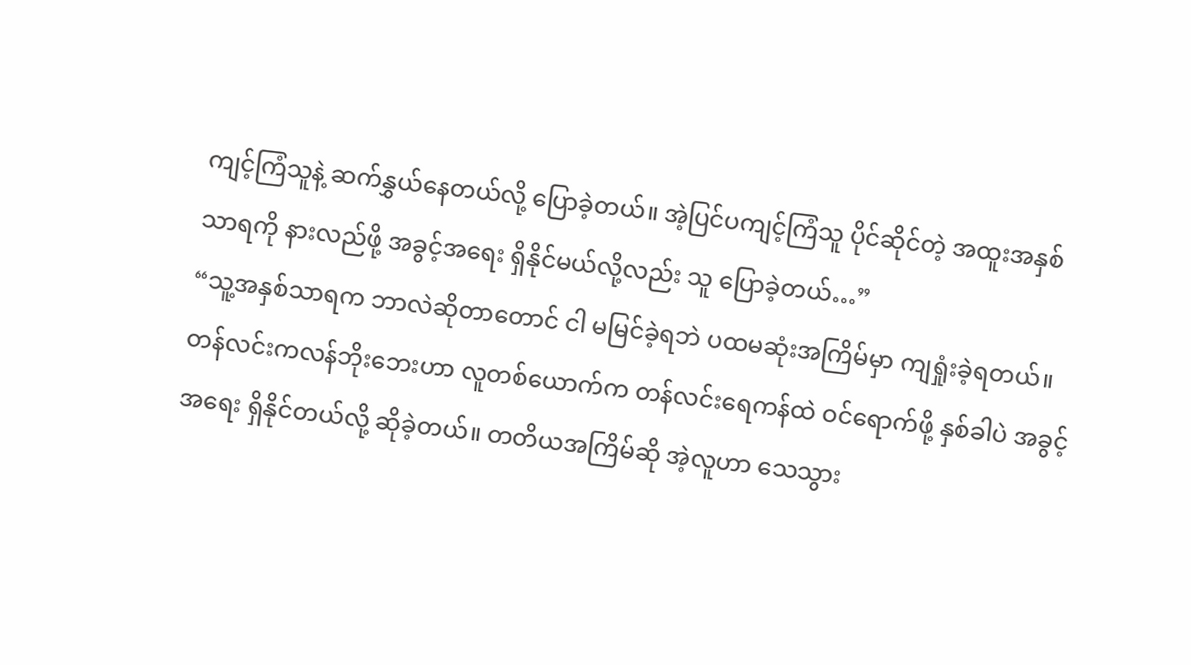ကျင့်ကြံသူနဲ့ ဆက်နွှယ်နေတယ်လို့ ပြောခဲ့တယ်။ အဲ့ပြင်ပကျင့်ကြံသူ ပိုင်ဆိုင်တဲ့ အထူးအနှစ်သာရကို နားလည်ဖို့ အခွင့်အရေး ရှိနိုင်မယ်လို့လည်း သူ ပြောခဲ့တယ်…”
“သူ့အနှစ်သာရက ဘာလဲဆိုတာတောင် ငါ မမြင်ခဲ့ရဘဲ ပထမဆုံးအကြိမ်မှာ ကျရှုံးခဲ့ရတယ်။ တန်လင်းကလန်ဘိုးဘေးဟာ လူတစ်ယောက်က တန်လင်းရေကန်ထဲ ဝင်ရောက်ဖို့ နှစ်ခါပဲ အခွင့်အရေး ရှိနိုင်တယ်လို့ ဆိုခဲ့တယ်။ တတိယအကြိမ်ဆို အဲ့လူဟာ သေသွား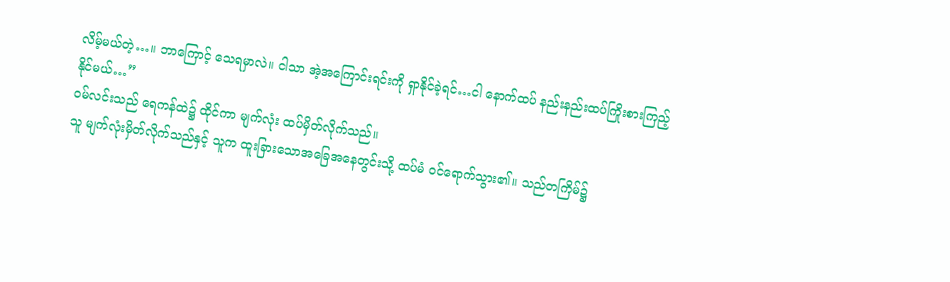လိမ့်မယ်တဲ့…။ ဘာကြောင့် သေရမှာလဲ။ ငါသာ အဲ့အကြောင်းရင်းကို ရှာနိုင်ခဲ့ရင်…ငါ နောက်ထပ် နည်းနည်းထပ်ကြိုးစားကြည့်နိုင်မယ်…”
ဝမ်လင်းသည် ရေကန်ထဲ၌ ထိုင်ကာ မျက်လုံး ထပ်မှိတ်လိုက်သည်။
သူ မျက်လုံးမှိတ်လိုက်သည်နှင့် သူက ထူးခြားသောအခြေအနေတွင်းသို့ ထပ်မံ ဝင်ရောက်သွား၏။ သည်တကြိမ်၌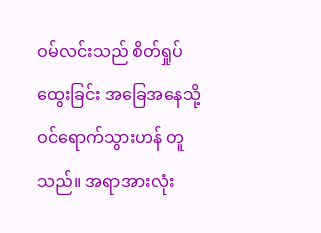ဝမ်လင်းသည် စိတ်ရှုပ်ထွေးခြင်း အခြေအနေသို့ ဝင်ရောက်သွားဟန် တူသည်။ အရာအားလုံး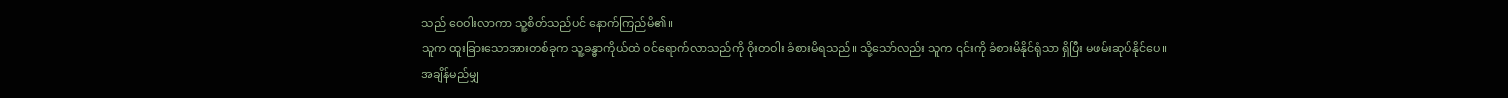သည် ဝေဝါးလာကာ သူ့စိတ်သည်ပင် နောက်ကြည်မိ၏။
သူက ထူးခြားသောအားတစ်ခုက သူ့ခန္ဓာကိုယ်ထဲ ဝင်ရောက်လာသည်ကို ဝိုးတဝါး ခံစားမိရသည်။ သို့သော်လည်း သူက ၎င်းကို ခံစားမိနိုင်ရုံသာ ရှိပြီး မဖမ်းဆုပ်နိုင်ပေ။
အချိန်မည်မျှ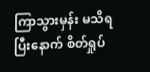ကြာသွားမှန်း မသိရပြီးနောက် စိတ်ရှုပ်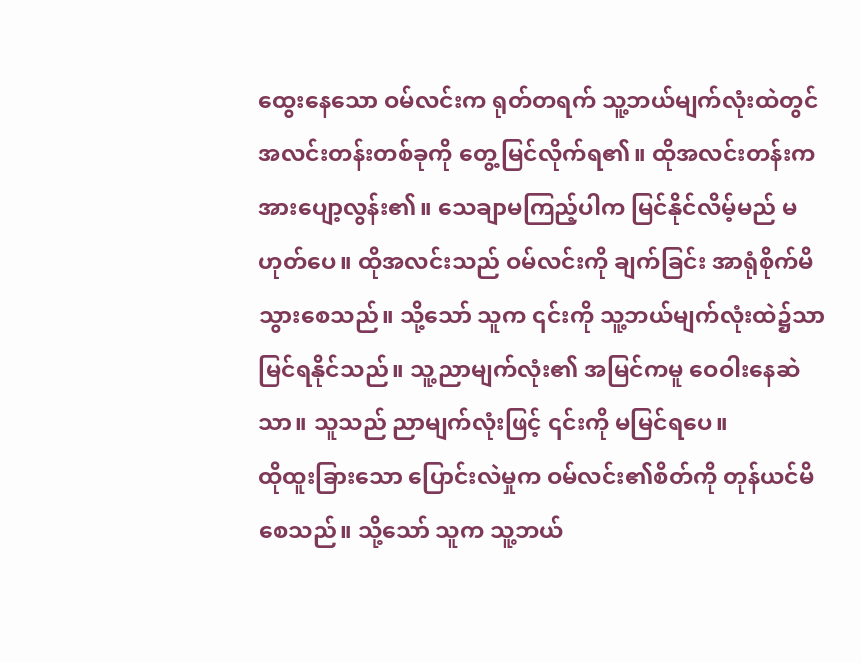ထွေးနေသော ဝမ်လင်းက ရုတ်တရက် သူ့ဘယ်မျက်လုံးထဲတွင် အလင်းတန်းတစ်ခုကို တွေ့မြင်လိုက်ရ၏။ ထိုအလင်းတန်းက အားပျော့လွန်း၏။ သေချာမကြည့်ပါက မြင်နိုင်လိမ့်မည် မဟုတ်ပေ။ ထိုအလင်းသည် ဝမ်လင်းကို ချက်ခြင်း အာရုံစိုက်မိသွားစေသည်။ သို့သော် သူက ၎င်းကို သူ့ဘယ်မျက်လုံးထဲ၌သာ မြင်ရနိုင်သည်။ သူ့ညာမျက်လုံး၏ အမြင်ကမူ ဝေဝါးနေဆဲသာ။ သူသည် ညာမျက်လုံးဖြင့် ၎င်းကို မမြင်ရပေ။
ထိုထူးခြားသော ပြောင်းလဲမှုက ဝမ်လင်း၏စိတ်ကို တုန်ယင်မိစေသည်။ သို့သော် သူက သူ့ဘယ်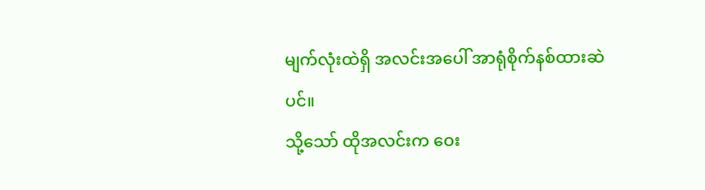မျက်လုံးထဲရှိ အလင်းအပေါ် အာရုံစိုက်နစ်ထားဆဲပင်။
သို့သော် ထိုအလင်းက ဝေး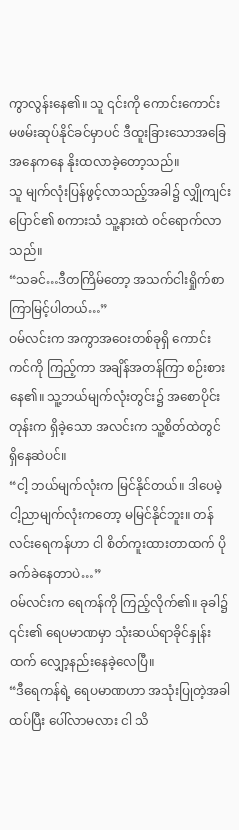ကွာလွန်းနေ၏။ သူ ၎င်းကို ကောင်းကောင်း မဖမ်းဆုပ်နိုင်ခင်မှာပင် ဒီထူးခြားသောအခြေအနေကနေ နိုးထလာခဲ့တော့သည်။
သူ မျက်လုံးပြန်ဖွင့်လာသည့်အခါ၌ လျှိုကျင်းပြောင်၏ စကားသံ သူ့နားထဲ ဝင်ရောက်လာသည်။
“သခင်…ဒီတကြိမ်တော့ အသက်ငါးရှိုက်စာ ကြာမြင့်ပါတယ်…”
ဝမ်လင်းက အကွာအဝေးတစ်ခုရှိ ကောင်းကင်ကို ကြည့်ကာ အချိန်အတန်ကြာ စဉ်းစားနေ၏။ သူ့ဘယ်မျက်လုံးတွင်း၌ အစောပိုင်းတုန်းက ရှိခဲ့သော အလင်းက သူ့စိတ်ထဲတွင် ရှိနေဆဲပင်။
“ငါ့ ဘယ်မျက်လုံးက မြင်နိုင်တယ်။ ဒါပေမဲ့ ငါ့ညာမျက်လုံးကတော့ မမြင်နိုင်ဘူး။ တန်လင်းရေကန်ဟာ ငါ စိတ်ကူးထားတာထက် ပို ခက်ခဲနေတာပဲ…”
ဝမ်လင်းက ရေကန်ကို ကြည့်လိုက်၏။ ခုခါ၌ ၎င်း၏ ရေပမာဏမှာ သုံးဆယ်ရာခိုင်နှုန်းထက် လျှော့နည်းနေခဲ့လေပြီ။
“ဒီရေကန်ရဲ့ ရေပမာဏဟာ အသုံးပြုတဲ့အခါ ထပ်ပြီး ပေါ်လာမလား ငါ သိ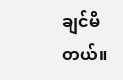ချင်မိတယ်။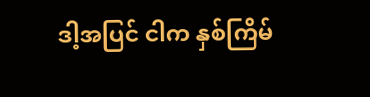ဒါ့အပြင် ငါက နှစ်ကြိမ်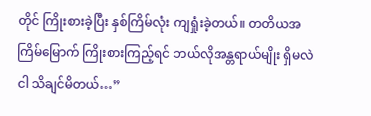တိုင် ကြိုးစားခဲ့ပြီး နှစ်ကြိမ်လုံး ကျရှုံးခဲ့တယ်။ တတိယအကြိမ်မြောက် ကြိုးစားကြည့်ရင် ဘယ်လိုအန္တရာယ်မျိုး ရှိမလဲ ငါ သိချင်မိတယ်…”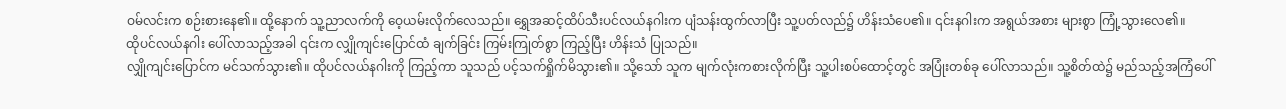ဝမ်လင်းက စဉ်းစားနေ၏။ ထို့နောက် သူ့ညာလက်ကို ဝေ့ယမ်းလိုက်လေသည်။ ရွှေအဆင့်ထိပ်သီးပင်လယ်နဂါးက ပျံသန်းထွက်လာပြီး သူ့ပတ်လည်၌ ဟိန်းသံပေ၏။ ၎င်းနဂါးက အရွယ်အစား များစွာ ကြုံ့သွားလေ၏။
ထိုပင်လယ်နဂါး ပေါ်လာသည့်အခါ ၎င်းက လျှိုကျင်းပြောင်ထံ ချက်ခြင်း ကြမ်းကြုတ်စွာ ကြည့်ပြီး ဟိန်းသံ ပြုသည်။
လျှိုကျင်းပြောင်က မင်သက်သွား၏။ ထိုပင်လယ်နဂါးကို ကြည့်ကာ သူသည် ပင့်သက်ရှိုက်မိသွား၏။ သို့သော် သူက မျက်လုံးကစားလိုက်ပြီး သူ့ပါးစပ်ထောင့်တွင် အပြုံးတစ်ခု ပေါ်လာသည်။ သူ့စိတ်ထဲ၌ မည်သည့်အကြံပေါ်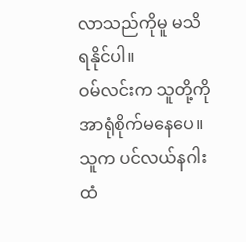လာသည်ကိုမူ မသိရနိုင်ပါ။
ဝမ်လင်းက သူတို့ကို အာရုံစိုက်မနေပေ။ သူက ပင်လယ်နဂါးထံ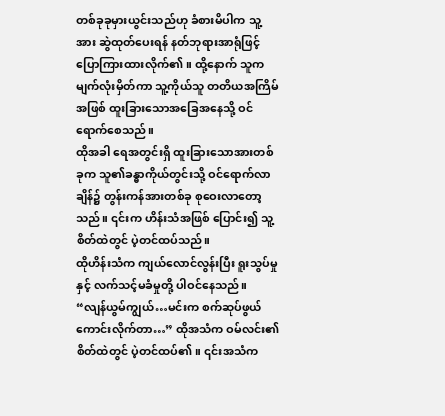တစ်ခုခုမှားယွင်းသည်ဟု ခံစားမိပါက သူ့အား ဆွဲထုတ်ပေးရန် နတ်ဘုရားအာရုံဖြင့် ပြောကြားထားလိုက်၏။ ထို့နောက် သူက မျက်လုံးမှိတ်ကာ သူ့ကိုယ်သူ တတိယအကြိမ်အဖြစ် ထူးခြားသောအခြေအနေသို့ ဝင်ရောက်စေသည်။
ထိုအခါ ရေအတွင်းရှိ ထူးခြားသောအားတစ်ခုက သူ၏ခန္ဓာကိုယ်တွင်းသို့ ဝင်ရောက်လာချိန်၌ တွန်းကန်အားတစ်ခု စုဝေးလာတော့သည်။ ၎င်းက ဟိန်းသံအဖြစ် ပြောင်း၍ သူ့စိတ်ထဲတွင် ပဲ့တင်ထပ်သည်။
ထိုဟိန်းသံက ကျယ်လောင်လွန်းပြီး ရူးသွပ်မှုနှင့် လက်သင့်မခံမှုတို့ ပါဝင်နေသည်။
“လျန်ယွမ်ကျွယ်…မင်းက စက်ဆုပ်ဖွယ် ကောင်းလိုက်တာ…” ထိုအသံက ဝမ်လင်း၏စိတ်ထဲတွင် ပဲ့တင်ထပ်၏။ ၎င်းအသံက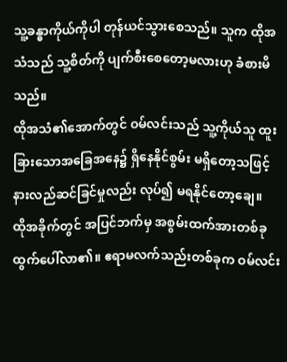သူ့ခန္ဓာကိုယ်ကိုပါ တုန်ယင်သွားစေသည်။ သူက ထိုအသံသည် သူ့စိတ်ကို ပျက်စီးစေတော့မလားဟု ခံစားမိသည်။
ထိုအသံ၏အောက်တွင် ဝမ်လင်းသည် သူ့ကိုယ်သူ ထူးခြားသောအခြေအနေ၌ ရှိနေနိုင်စွမ်း မရှိတော့သဖြင့် နားလည်ဆင်ခြင်မှုလည်း လုပ်၍ မရနိုင်တော့ချေ။
ထိုအခိုက်တွင် အပြင်ဘက်မှ အစွမ်းထက်အားတစ်ခု ထွက်ပေါ်လာ၏။ ဧရာမလက်သည်းတစ်ခုက ဝမ်လင်း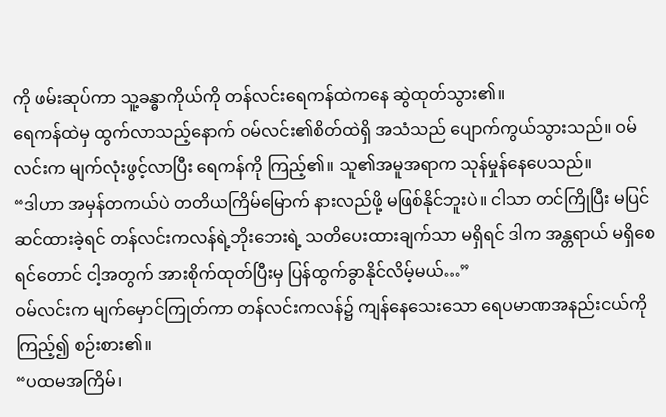ကို ဖမ်းဆုပ်ကာ သူ့ခန္ဓာကိုယ်ကို တန်လင်းရေကန်ထဲကနေ ဆွဲထုတ်သွား၏။
ရေကန်ထဲမှ ထွက်လာသည့်နောက် ဝမ်လင်း၏စိတ်ထဲရှိ အသံသည် ပျောက်ကွယ်သွားသည်။ ဝမ်လင်းက မျက်လုံးဖွင့်လာပြီး ရေကန်ကို ကြည့်၏။ သူ၏အမူအရာက သုန်မှုန်နေပေသည်။
“ဒါဟာ အမှန်တကယ်ပဲ တတိယကြိမ်မြောက် နားလည်ဖို့ မဖြစ်နိုင်ဘူးပဲ။ ငါသာ တင်ကြိုပြီး မပြင်ဆင်ထားခဲ့ရင် တန်လင်းကလန်ရဲ့ဘိုးဘေးရဲ့ သတိပေးထားချက်သာ မရှိရင် ဒါက အန္တရာယ် မရှိစေရင်တောင် ငါ့အတွက် အားစိုက်ထုတ်ပြီးမှ ပြန်ထွက်ခွာနိုင်လိမ့်မယ်…”
ဝမ်လင်းက မျက်မှောင်ကြုတ်ကာ တန်လင်းကလန်၌ ကျန်နေသေးသော ရေပမာဏအနည်းငယ်ကို ကြည့်၍ စဉ်းစား၏။
“ပထမအကြိမ်၊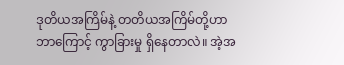ဒုတိယအကြိမ်နဲ့ တတိယအကြိမ်တို့ဟာ ဘာကြောင့် ကွာခြားမှု ရှိနေတာလဲ။ အဲ့အ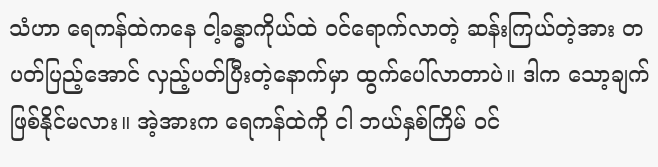သံဟာ ရေကန်ထဲကနေ ငါ့ခန္ဓာကိုယ်ထဲ ဝင်ရောက်လာတဲ့ ဆန်းကြယ်တဲ့အား တပတ်ပြည့်အောင် လှည့်ပတ်ပြီးတဲ့နောက်မှာ ထွက်ပေါ်လာတာပဲ။ ဒါက သော့ချက်ဖြစ်နိုင်မလား။ အဲ့အားက ရေကန်ထဲကို ငါ ဘယ်နှစ်ကြိမ် ဝင်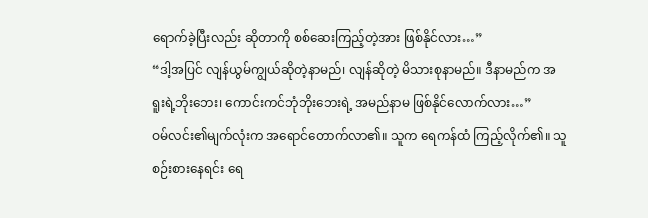ရောက်ခဲ့ပြီးလည်း ဆိုတာကို စစ်ဆေးကြည့်တဲ့အား ဖြစ်နိုင်လား…”
“ဒါ့အပြင် လျန်ယွမ်ကျွယ်ဆိုတဲ့နာမည်၊ လျန်ဆိုတဲ့ မိသားစုနာမည်။ ဒီနာမည်က အရူးရဲ့ဘိုးဘေး၊ ကောင်းကင်ဘုံဘိုးဘေးရဲ့ အမည်နာမ ဖြစ်နိုင်လောက်လား…”
ဝမ်လင်း၏မျက်လုံးက အရောင်တောက်လာ၏။ သူက ရေကန်ထံ ကြည့်လိုက်၏။ သူ စဉ်းစားနေရင်း ရေ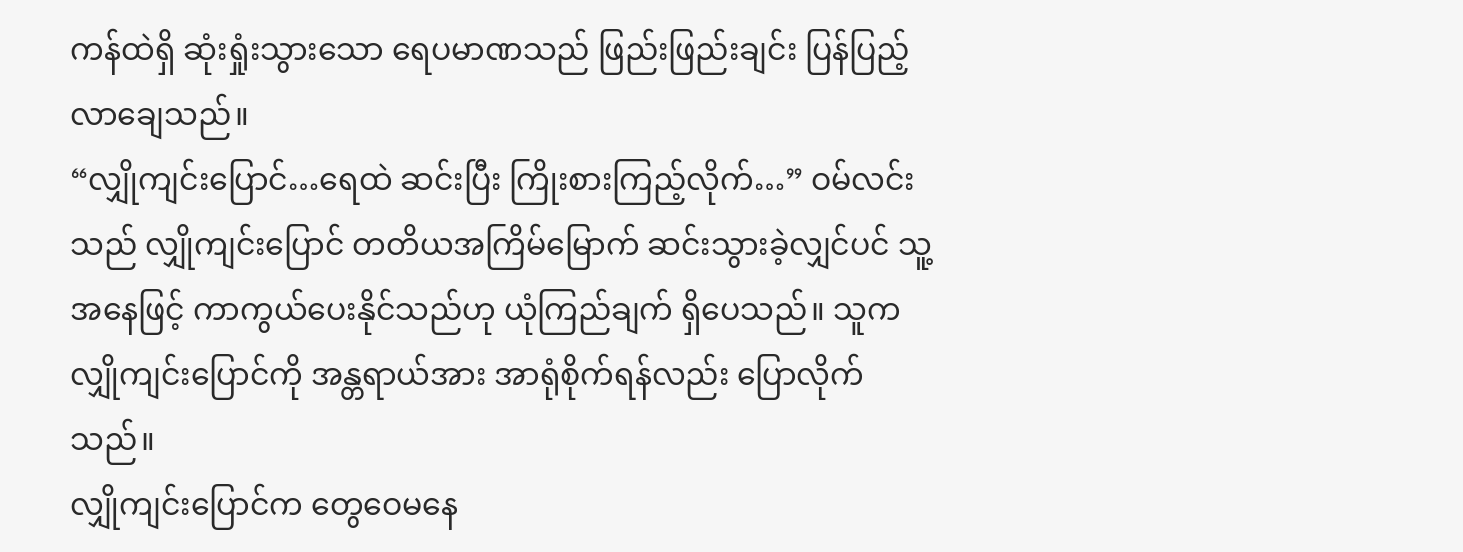ကန်ထဲရှိ ဆုံးရှုံးသွားသော ရေပမာဏသည် ဖြည်းဖြည်းချင်း ပြန်ပြည့်လာချေသည်။
“လျှိုကျင်းပြောင်…ရေထဲ ဆင်းပြီး ကြိုးစားကြည့်လိုက်…” ဝမ်လင်းသည် လျှိုကျင်းပြောင် တတိယအကြိမ်မြောက် ဆင်းသွားခဲ့လျှင်ပင် သူ့အနေဖြင့် ကာကွယ်ပေးနိုင်သည်ဟု ယုံကြည်ချက် ရှိပေသည်။ သူက လျှိုကျင်းပြောင်ကို အန္တရာယ်အား အာရုံစိုက်ရန်လည်း ပြောလိုက်သည်။
လျှိုကျင်းပြောင်က တွေဝေမနေ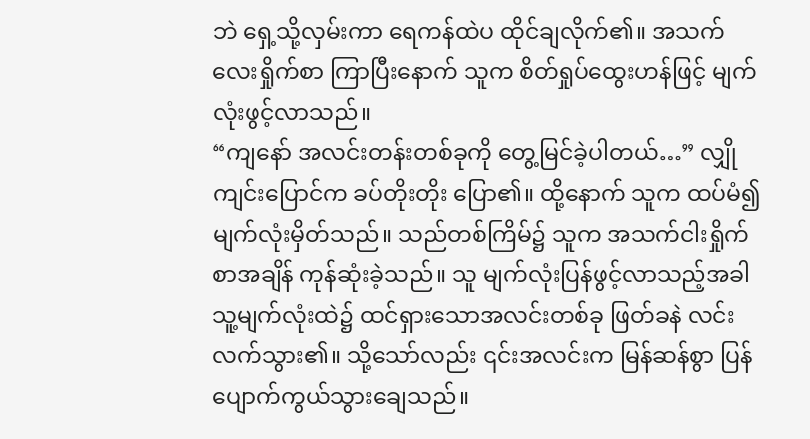ဘဲ ရှေ့သို့လှမ်းကာ ရေကန်ထဲပ ထိုင်ချလိုက်၏။ အသက်လေးရှိုက်စာ ကြာပြီးနောက် သူက စိတ်ရှုပ်ထွေးဟန်ဖြင့် မျက်လုံးဖွင့်လာသည်။
“ကျနော် အလင်းတန်းတစ်ခုကို တွေ့မြင်ခဲ့ပါတယ်…” လျှိုကျင်းပြောင်က ခပ်တိုးတိုး ပြော၏။ ထို့နောက် သူက ထပ်မံ၍ မျက်လုံးမှိတ်သည်။ သည်တစ်ကြိမ်၌ သူက အသက်ငါးရှိုက်စာအချိန် ကုန်ဆုံးခဲ့သည်။ သူ မျက်လုံးပြန်ဖွင့်လာသည့်အခါ သူ့မျက်လုံးထဲ၌ ထင်ရှားသောအလင်းတစ်ခု ဖြတ်ခနဲ လင်းလက်သွား၏။ သို့သော်လည်း ၎င်းအလင်းက မြန်ဆန်စွာ ပြန်ပျောက်ကွယ်သွားချေသည်။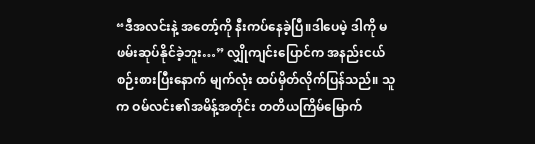“ဒီအလင်းနဲ့ အတော့်ကို နီးကပ်နေခဲ့ပြီ။ဒါပေမဲ့ ဒါကို မဖမ်းဆုပ်နိုင်ခဲ့ဘူး…” လျှိုကျင်းပြောင်က အနည်းငယ် စဉ်းစားပြီးနောက် မျက်လုံး ထပ်မှိတ်လိုက်ပြန်သည်။ သူက ဝမ်လင်း၏အမိန့်အတိုင်း တတိယကြိမ်မြောက်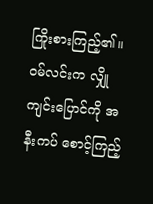ကြိုးစားကြည့်၏။
ဝမ်လင်းက လျှိုကျင်းပြောင်ကို အနီးကပ် စောင့်ကြည့်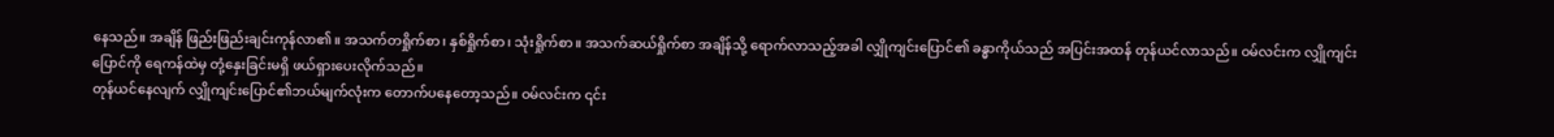နေသည်။ အချိန် ဖြည်းဖြည်းချင်းကုန်လာ၏။ အသက်တရှိုက်စာ၊ နှစ်ရှိုက်စာ၊ သုံးရှိုက်စာ။ အသက်ဆယ်ရှိုက်စာ အချိန်သို့ ရောက်လာသည့်အခါ လျှိုကျင်းပြောင်၏ ခန္ဓာကိုယ်သည် အပြင်းအထန် တုန်ယင်လာသည်။ ဝမ်လင်းက လျှိုကျင်းပြောင်ကို ရေကန်ထဲမှ တုံ့နှေးခြင်းမရှိ ဖယ်ရှားပေးလိုက်သည်။
တုန်ယင်နေလျက် လျှိုကျင်းပြောင်၏ဘယ်မျက်လုံးက တောက်ပနေတော့သည်။ ဝမ်လင်းက ၎င်း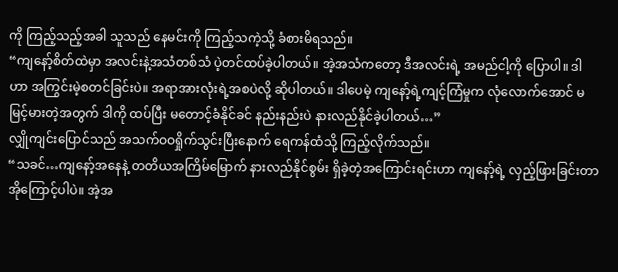ကို ကြည့်သည့်အခါ သူသည် နေမင်းကို ကြည့်သကဲ့သို့ ခံစားမိရသည်။
“ကျနော့်စိတ်ထဲမှာ အလင်းနဲ့အသံတစ်သံ ပဲ့တင်ထပ်ခဲ့ပါတယ်။ အဲ့အသံကတော့ ဒီအလင်းရဲ့ အမည်ငါ့ကို ပြောပါ။ ဒါဟာ အကြွင်းမဲ့စတင်ခြင်းပဲ။ အရာအားလုံးရဲ့အစပဲလို့ ဆိုပါတယ်။ ဒါပေမဲ့ ကျနော့်ရဲ့ကျင့်ကြံမှုက လုံလောက်အောင် မမြင့်မားတဲ့အတွက် ဒါကို ထပ်ပြီး မတောင့်ခံနိုင်ခင် နည်းနည်းပဲ နားလည်နိုင်ခဲ့ပါတယ်…”
လျှိုကျင်းပြောင်သည် အသက်ဝဝရှိုက်သွင်းပြီးနောက် ရေကန်ထံသို့ ကြည့်လိုက်သည်။
“သခင်…ကျနော့်အနေနဲ့ တတိယအကြိမ်မြောက် နားလည်နိုင်စွမ်း ရှိခဲ့တဲ့အကြောင်းရင်းဟာ ကျနော့်ရဲ့ လှည့်ဖြားခြင်းတာအိုကြောင့်ပါပဲ။ အဲ့အ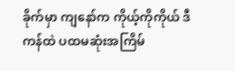ခိုက်မှာ ကျနော်က ကိုယ့်ကိုကိုယ် ဒီကန်ထဲ ပထမဆုံးအကြိမ်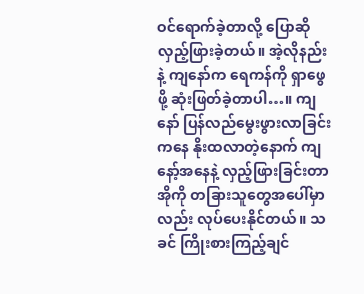ဝင်ရောက်ခဲ့တာလို့ ပြောဆိုလှည့်ဖြားခဲ့တယ်။ အဲ့လိုနည်းနဲ့ ကျနော်က ရေကန်ကို ရှာဖွေဖို့ ဆုံးဖြတ်ခဲ့တာပါ…။ ကျနော် ပြန်လည်မွေးဖွားလာခြင်းကနေ နိုးထလာတဲ့နောက် ကျနော့်အနေနဲ့ လှည့်ဖြားခြင်းတာအိုကို တခြားသူတွေအပေါ်မှာလည်း လုပ်ပေးနိုင်တယ်။ သခင် ကြိုးစားကြည့်ချင်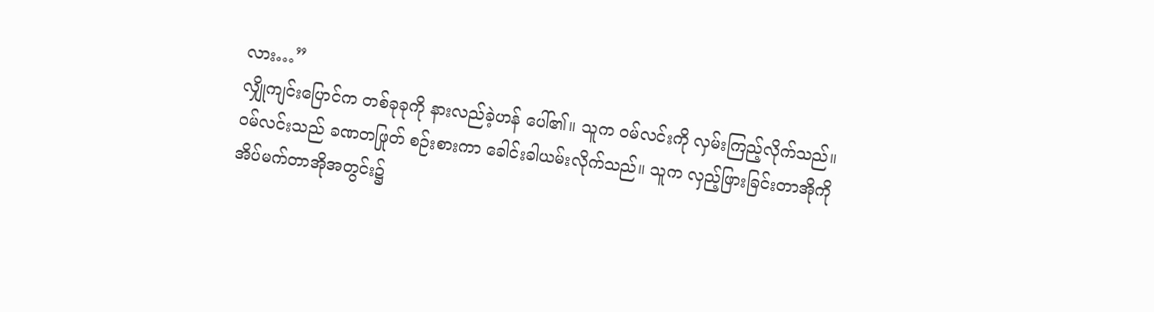လား…”
လျှိုကျင်းပြောင်က တစ်ခုခုကို နားလည်ခဲ့ဟန် ပေါ်၏။ သူက ဝမ်လင်းကို လှမ်းကြည့်လိုက်သည်။
ဝမ်လင်းသည် ခဏတဖြုတ် စဉ်းစားကာ ခေါင်းခါယမ်းလိုက်သည်။ သူက လှည့်ဖြားခြင်းတာအိုကို အိပ်မက်တာအိုအတွင်း၌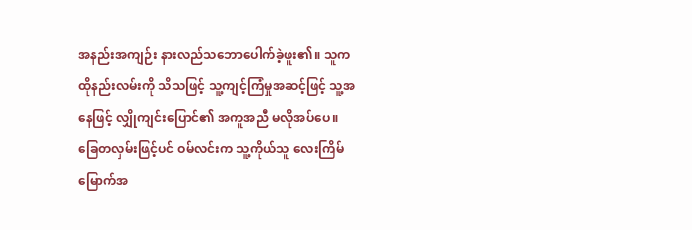အနည်းအကျဉ်း နားလည်သဘောပေါက်ခဲ့ဖူး၏။ သူက ထိုနည်းလမ်းကို သိသဖြင့် သူ့ကျင့်ကြံမှုအဆင့်ဖြင့် သူ့အနေဖြင့် လျှိုကျင်းပြောင်၏ အကူအညီ မလိုအပ်ပေ။
ခြေတလှမ်းဖြင့်ပင် ဝမ်လင်းက သူ့ကိုယ်သူ လေးကြိမ်မြောက်အ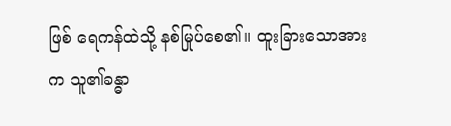ဖြစ် ရေကန်ထဲသို့ နစ်မြုပ်စေ၏။ ထူးခြားသောအားက သူ၏ခန္ဓာ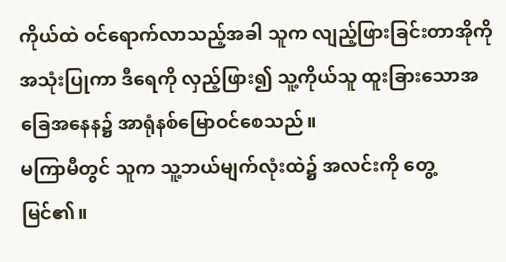ကိုယ်ထဲ ဝင်ရောက်လာသည့်အခါ သူက လျည့်ဖြားခြင်းတာအိုကို အသုံးပြုကာ ဒီရေကို လှည့်ဖြား၍ သူ့ကိုယ်သူ ထူးခြားသောအခြေအနေန၌ အာရုံနစ်မြောဝင်စေသည်။
မကြာမီတွင် သူက သူ့ဘယ်မျက်လုံးထဲ၌ အလင်းကို တွေ့မြင်၏။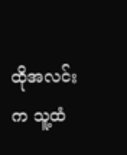ထိုအလင်းက သူ့ထံ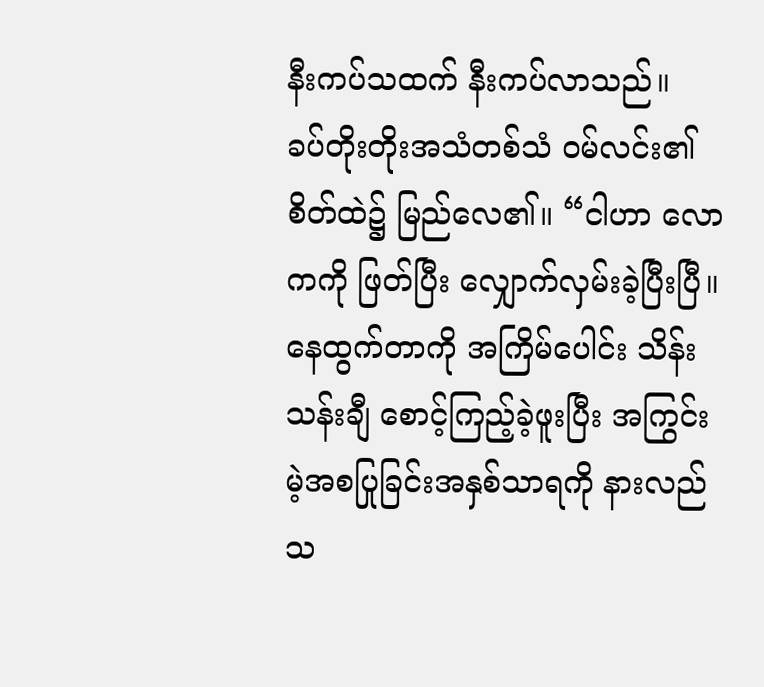နီးကပ်သထက် နီးကပ်လာသည်။
ခပ်တိုးတိုးအသံတစ်သံ ဝမ်လင်း၏စိတ်ထဲ၌ မြည်လေ၏။ “ငါဟာ လောကကို ဖြတ်ပြီး လျှောက်လှမ်းခဲ့ပြီးပြီ။ နေထွက်တာကို အကြိမ်ပေါင်း သိန်းသန်းချီ စောင့်ကြည့်ခဲ့ဖူးပြီး အကြွင်းမဲ့အစပြုခြင်းအနှစ်သာရကို နားလည်သ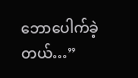ဘောပေါက်ခဲ့တယ်…”